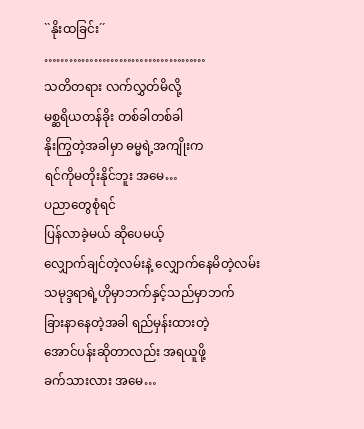``နိုးထခြင်း´´
…………………………………
သတိတရား လက်လွှတ်မိလို့
မစ္ဆရိယတန်ခိုး တစ်ခါတစ်ခါ
နိုးကြွတဲ့အခါမှာ ဓမ္မရဲ့အကျိုးက
ရင်ကိုမတိုးနိုင်ဘူး အမေ…
ပညာတွေစုံရင်
ပြန်လာခဲ့မယ် ဆိုပေမယ့်
လျှောက်ချင်တဲ့လမ်းနဲ့ လျှောက်နေမိတဲ့လမ်း
သမုဒ္ဒရာရဲ့ဟိုမှာဘက်နှင့်သည်မှာဘက်
ခြားနာနေတဲ့အခါ ရည်မှန်းထားတဲ့
အောင်ပန်းဆိုတာလည်း အရယူဖို့
ခက်သားလား အမေ…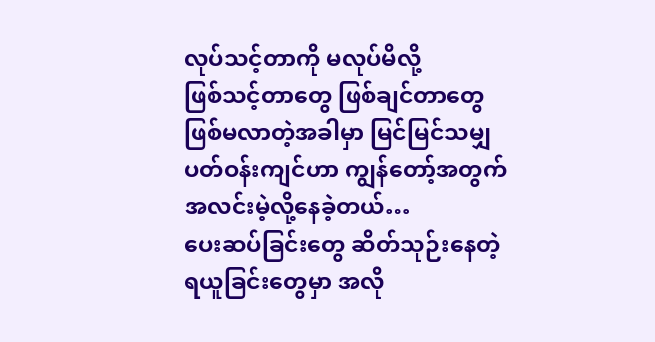လုပ်သင့်တာကို မလုပ်မိလို့
ဖြစ်သင့်တာတွေ ဖြစ်ချင်တာတွေ
ဖြစ်မလာတဲ့အခါမှာ မြင်မြင်သမျှ
ပတ်ဝန်းကျင်ဟာ ကျွန်တော့်အတွက်
အလင်းမဲ့လို့နေခဲ့တယ်…
ပေးဆပ်ခြင်းတွေ ဆိတ်သုဉ်းနေတဲ့
ရယူခြင်းတွေမှာ အလို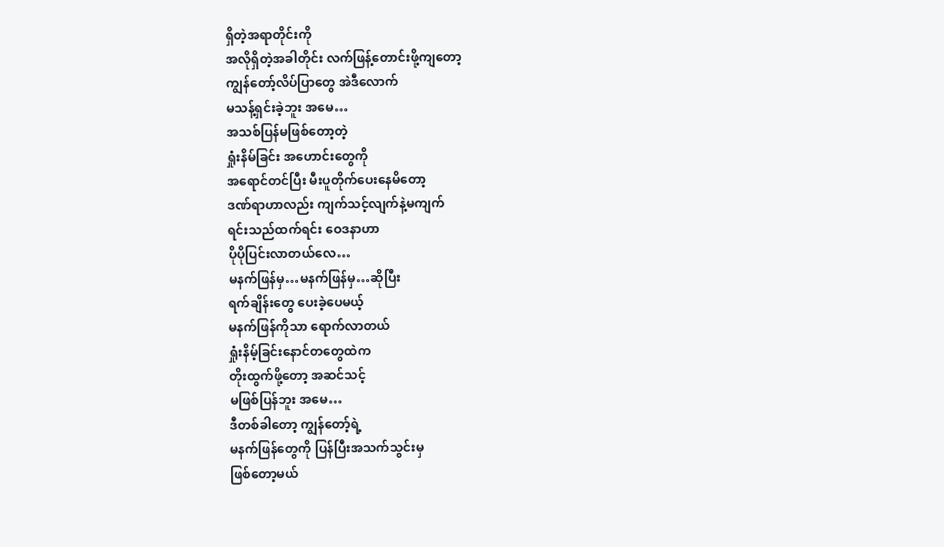ရှိတဲ့အရာတိုင်းကို
အလိုရှိတဲ့အခါတိုင်း လက်ဖြန့်တောင်းဖို့ကျတော့
ကျွန်တော့်လိပ်ပြာတွေ အဲဒီလောက်
မသန့်ရှင်းခဲ့ဘူး အမေ…
အသစ်ပြန်မဖြစ်တော့တဲ့
ရှုံးနိမ်ခြင်း အဟောင်းတွေကို
အရောင်တင်ပြီး မီးပူတိုက်ပေးနေမိတော့
ဒဏ်ရာဟာလည်း ကျက်သင့်လျက်နဲ့မကျက်
ရင်းသည်ထက်ရင်း ဝေဒနာဟာ
ပိုပိုပြင်းလာတယ်လေ…
မနက်ဖြန်မှ…မနက်ဖြန်မှ…ဆိုပြီး
ရက်ချိန်းတွေ ပေးခဲ့ပေမယ့်
မနက်ဖြန်ကိုသာ ရောက်လာတယ်
ရှုံးနိမ့်ခြင်းနောင်တတွေထဲက
တိုးထွက်ဖို့တော့ အဆင်သင့်
မဖြစ်ပြန်ဘူး အမေ…
ဒီတစ်ခါတော့ ကျွန်တော့်ရဲ့
မနက်ဖြန်တွေကို ပြန်ပြီးအသက်သွင်းမှ
ဖြစ်တော့မယ်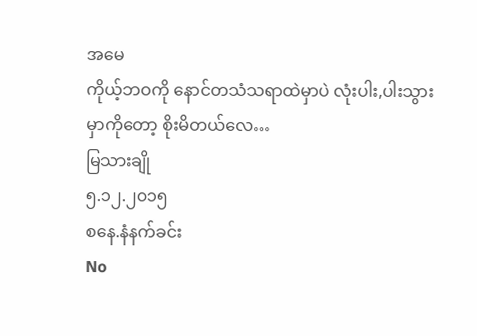အမေ
ကိုယ့်ဘဝကို နောင်တသံသရာထဲမှာပဲ လုံးပါး,ပါးသွားမှာကိုတော့ စိုးမိတယ်လေ…
မြသားချို
၅.၁၂.၂၀၁၅
စနေ.နံနက်ခင်း
No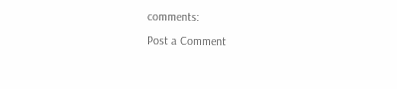comments:
Post a Comment